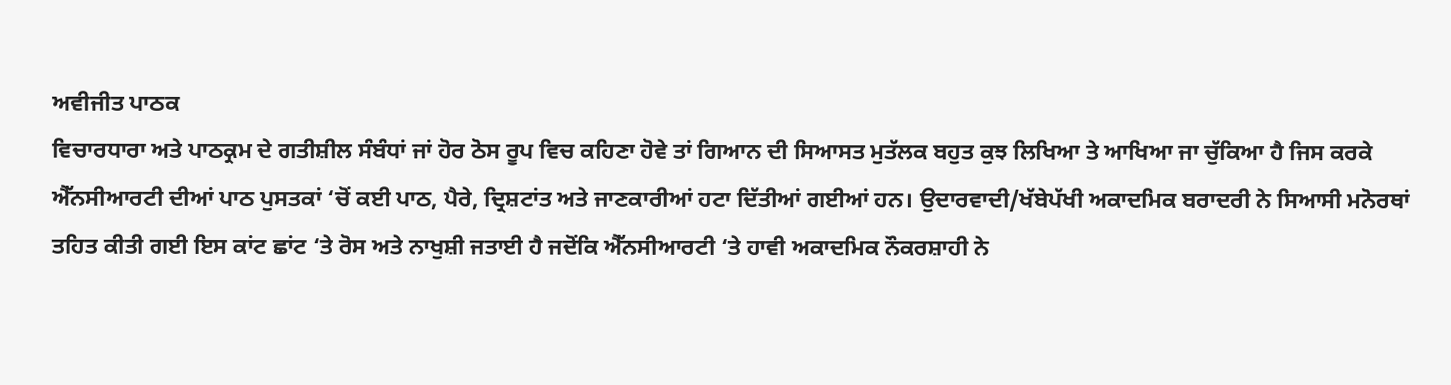ਅਵੀਜੀਤ ਪਾਠਕ
ਵਿਚਾਰਧਾਰਾ ਅਤੇ ਪਾਠਕ੍ਰਮ ਦੇ ਗਤੀਸ਼ੀਲ ਸੰਬੰਧਾਂ ਜਾਂ ਹੋਰ ਠੋਸ ਰੂਪ ਵਿਚ ਕਹਿਣਾ ਹੋਵੇ ਤਾਂ ਗਿਆਨ ਦੀ ਸਿਆਸਤ ਮੁਤੱਲਕ ਬਹੁਤ ਕੁਝ ਲਿਖਿਆ ਤੇ ਆਖਿਆ ਜਾ ਚੁੱਕਿਆ ਹੈ ਜਿਸ ਕਰਕੇ ਐੱਨਸੀਆਰਟੀ ਦੀਆਂ ਪਾਠ ਪੁਸਤਕਾਂ ‘ਚੋਂ ਕਈ ਪਾਠ, ਪੈਰੇ, ਦ੍ਰਿਸ਼ਟਾਂਤ ਅਤੇ ਜਾਣਕਾਰੀਆਂ ਹਟਾ ਦਿੱਤੀਆਂ ਗਈਆਂ ਹਨ। ਉਦਾਰਵਾਦੀ/ਖੱਬੇਪੱਖੀ ਅਕਾਦਮਿਕ ਬਰਾਦਰੀ ਨੇ ਸਿਆਸੀ ਮਨੋਰਥਾਂ ਤਹਿਤ ਕੀਤੀ ਗਈ ਇਸ ਕਾਂਟ ਛਾਂਟ ‘ਤੇ ਰੋਸ ਅਤੇ ਨਾਖੁਸ਼ੀ ਜਤਾਈ ਹੈ ਜਦੋਂਕਿ ਐੱਨਸੀਆਰਟੀ ‘ਤੇ ਹਾਵੀ ਅਕਾਦਮਿਕ ਨੌਕਰਸ਼ਾਹੀ ਨੇ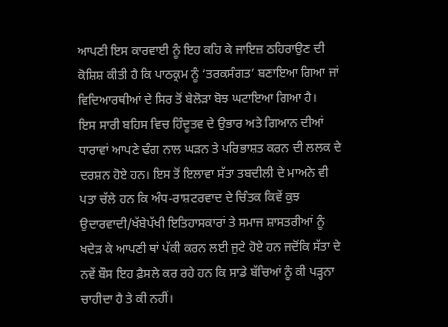ਆਪਣੀ ਇਸ ਕਾਰਵਾਈ ਨੂੰ ਇਹ ਕਹਿ ਕੇ ਜਾਇਜ਼ ਠਹਿਰਾਉਣ ਦੀ ਕੋਸ਼ਿਸ਼ ਕੀਤੀ ਹੈ ਕਿ ਪਾਠਕ੍ਰਮ ਨੂੰ ‘ਤਰਕਸੰਗਤ’ ਬਣਾਇਆ ਗਿਆ ਜਾਂ ਵਿਦਿਆਰਥੀਆਂ ਦੇ ਸਿਰ ਤੋਂ ਬੇਲੋੜਾ ਬੋਝ ਘਟਾਇਆ ਗਿਆ ਹੈ।
ਇਸ ਸਾਰੀ ਬਹਿਸ ਵਿਚ ਹਿੰਦੂਤਵ ਦੇ ਉਭਾਰ ਅਤੇ ਗਿਆਨ ਦੀਆਂ ਧਾਰਾਵਾਂ ਆਪਣੇ ਢੰਗ ਨਾਲ ਘੜਨ ਤੇ ਪਰਿਭਾਸ਼ਤ ਕਰਨ ਦੀ ਲਲਕ ਦੇ ਦਰਸ਼ਨ ਹੋਏ ਹਨ। ਇਸ ਤੋਂ ਇਲਾਵਾ ਸੱਤਾ ਤਬਦੀਲੀ ਦੇ ਮਾਅਨੇ ਵੀ ਪਤਾ ਚੱਲੇ ਹਨ ਕਿ ਅੰਧ-ਰਾਸ਼ਟਰਵਾਦ ਦੇ ਚਿੰਤਕ ਕਿਵੇਂ ਕੁਝ ਉਦਾਰਵਾਦੀ/ਖੱਬੇਪੱਖੀ ਇਤਿਹਾਸਕਾਰਾਂ ਤੇ ਸਮਾਜ ਸ਼ਾਸਤਰੀਆਂ ਨੂੰ ਖਦੇੜ ਕੇ ਆਪਣੀ ਥਾਂ ਪੱਕੀ ਕਰਨ ਲਈ ਜੁਟੇ ਹੋਏ ਹਨ ਜਦੋਂਕਿ ਸੱਤਾ ਦੇ ਨਵੇਂ ਬੌਸ ਇਹ ਫ਼ੈਸਲੇ ਕਰ ਰਹੇ ਹਨ ਕਿ ਸਾਡੇ ਬੱਚਿਆਂ ਨੂੰ ਕੀ ਪੜ੍ਹਨਾ ਚਾਹੀਦਾ ਹੈ ਤੇ ਕੀ ਨਹੀਂ।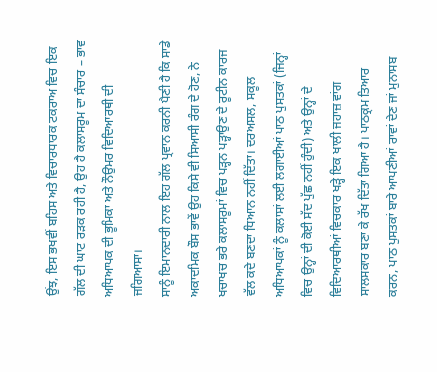ਉਂਝ, ਇਸ ਭਖਵੀਂ ਬਹਿਸ ਅਤੇ ਵਿਚਾਰਧਾਰਕ ਟਕਰਾਅ ਵਿਚ ਇਕ ਗੱਲ ਦੀ ਘਾਟ ਰੜਕ ਰਹੀ ਹੈ, ਉਹ ਹੈ ਕਲਾਸਰੂਮ ਦਾ ਸੰਚਾਰ – ਭਾਵ ਅਧਿਆਪਕ ਦੀ ਭੂਮਿਕਾ ਅਤੇ ਨੌਉਮਰ ਵਿਦਿਆਰਥੀ ਦੀ ਜਗਿਆਸਾ।
ਸਾਨੂੰ ਇਮਾਨਦਾਰੀ ਨਾਲ ਇਹ ਗੱਲ ਪ੍ਰਵਾਨ ਕਰਨੀ ਪੈਣੀ ਹੈ ਕਿ ਸਾਡੇ ਅਕਾਦਮਿਕ ਬੌਸ ਭਾਵੇਂ ਉਹ ਕਿਸੇ ਵੀ ਸਿਆਸੀ ਰੰਗ ਦੇ ਹੋਣ, ਨੇ ਖਚਾਖਚ ਭਰੇ ਕਲਾਸਰੂਮਾਂ ਵਿਚ ਪੜ੍ਹਨ ਪੜ੍ਹਾਉਣ ਦੇ ਰੂਟੀਨ ਕਾਰਜ ਵੱਲ ਕਦੇ ਬਣਦਾ ਧਿਆਨ ਨਹੀਂ ਦਿੱਤਾ। ਦਰਅਸਲ, ਸਕੂਲ ਅਧਿਆਪਕਾਂ ਨੂੰ ਕਲਾਸਾਂ ਲਈ ਲਗਾਈਆਂ ਪਾਠ ਪੁਸਤਕਾਂ (ਜਿਨ੍ਹਾਂ ਵਿਚ ਉਨ੍ਹਾਂ ਦੀ ਕੋਈ ਸੱਦ ਪੁੱਛ ਨਹੀਂ ਹੁੰਦੀ) ਅਤੇ ਉਨ੍ਹਾਂ ਦੇ ਵਿਦਿਆਰਥੀਆਂ ਵਿਚਕਾਰ ਖੜ੍ਹੇ ਇਕ ਖਾਲੀ ਜਹਾਜ਼ ਵਾਂਗ ਸਾਲਸਕਾਰ ਬਣਾ ਕੇ ਰੱਖ ਦਿੱਤਾ ਗਿਆ ਹੈ। ਪਾਠਕ੍ਰਮ ਤਿਆਰ ਕਰਨ, ਪਾਠ ਪੁਸਤਕਾਂ ਬਾਰੇ ਆਪਣੀਆਂ ਰਾਵਾਂ ਦੇਣ ਜਾਂ ਮੁਨਾਸਬ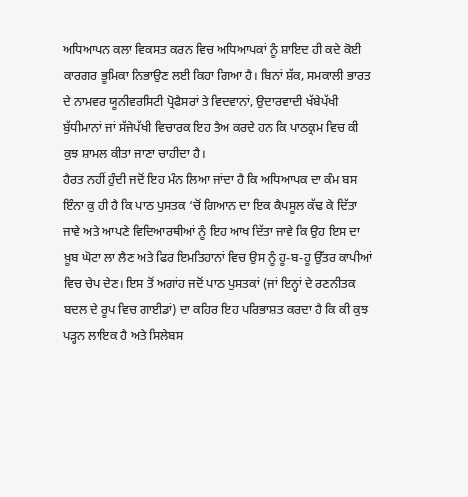ਅਧਿਆਪਨ ਕਲਾ ਵਿਕਸਤ ਕਰਨ ਵਿਚ ਅਧਿਆਪਕਾਂ ਨੂੰ ਸ਼ਾਇਦ ਹੀ ਕਦੇ ਕੋਈ ਕਾਰਗਰ ਭੂਮਿਕਾ ਨਿਭਾਉਣ ਲਈ ਕਿਹਾ ਗਿਆ ਹੈ। ਬਿਨਾਂ ਸ਼ੱਕ, ਸਮਕਾਲੀ ਭਾਰਤ ਦੇ ਨਾਮਵਰ ਯੂਨੀਵਰਸਿਟੀ ਪ੍ਰੋਫੈਸਰਾਂ ਤੇ ਵਿਦਵਾਨਾਂ, ਉਦਾਰਵਾਦੀ ਖੱਬੇਪੱਖੀ ਬੁੱਧੀਮਾਨਾਂ ਜਾਂ ਸੱਜੇਪੱਖੀ ਵਿਚਾਰਕ ਇਹ ਤੈਅ ਕਰਦੇ ਹਨ ਕਿ ਪਾਠਕ੍ਰਮ ਵਿਚ ਕੀ ਕੁਝ ਸ਼ਾਮਲ ਕੀਤਾ ਜਾਣਾ ਚਾਹੀਦਾ ਹੈ।
ਹੈਰਤ ਨਹੀਂ ਹੁੰਦੀ ਜਦੋਂ ਇਹ ਮੰਨ ਲਿਆ ਜਾਂਦਾ ਹੈ ਕਿ ਅਧਿਆਪਕ ਦਾ ਕੰਮ ਬਸ ਇੰਨਾ ਕੁ ਹੀ ਹੈ ਕਿ ਪਾਠ ਪੁਸਤਕ ‘ਚੋਂ ਗਿਆਨ ਦਾ ਇਕ ਕੈਪਸੂਲ ਕੱਢ ਕੇ ਦਿੱਤਾ ਜਾਵੇ ਅਤੇ ਆਪਣੇ ਵਿਦਿਆਰਥੀਆਂ ਨੂੰ ਇਹ ਆਖ ਦਿੱਤਾ ਜਾਵੇ ਕਿ ਉਹ ਇਸ ਦਾ ਖ਼ੂਬ ਘੋਟਾ ਲਾ ਲੈਣ ਅਤੇ ਫਿਰ ਇਮਤਿਹਾਨਾਂ ਵਿਚ ਉਸ ਨੂੰ ਹੂ-ਬ-ਹੂ ਉੱਤਰ ਕਾਪੀਆਂ ਵਿਚ ਚੇਪ ਦੇਣ। ਇਸ ਤੋਂ ਅਗਾਂਹ ਜਦੋਂ ਪਾਠ ਪੁਸਤਕਾਂ (ਜਾਂ ਇਨ੍ਹਾਂ ਦੇ ਰਣਨੀਤਕ ਬਦਲ ਦੇ ਰੂਪ ਵਿਚ ਗਾਈਡਾਂ) ਦਾ ਕਹਿਰ ਇਹ ਪਰਿਭਾਸ਼ਤ ਕਰਦਾ ਹੈ ਕਿ ਕੀ ਕੁਝ ਪੜ੍ਹਨ ਲਾਇਕ ਹੈ ਅਤੇ ਸਿਲੇਬਸ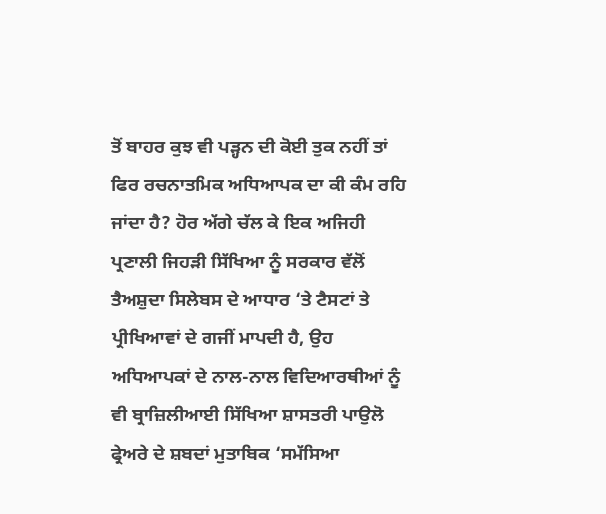ਤੋਂ ਬਾਹਰ ਕੁਝ ਵੀ ਪੜ੍ਹਨ ਦੀ ਕੋਈ ਤੁਕ ਨਹੀਂ ਤਾਂ ਫਿਰ ਰਚਨਾਤਮਿਕ ਅਧਿਆਪਕ ਦਾ ਕੀ ਕੰਮ ਰਹਿ ਜਾਂਦਾ ਹੈ? ਹੋਰ ਅੱਗੇ ਚੱਲ ਕੇ ਇਕ ਅਜਿਹੀ ਪ੍ਰਣਾਲੀ ਜਿਹੜੀ ਸਿੱਖਿਆ ਨੂੰ ਸਰਕਾਰ ਵੱਲੋਂ ਤੈਅਸ਼ੁਦਾ ਸਿਲੇਬਸ ਦੇ ਆਧਾਰ ‘ਤੇ ਟੈਸਟਾਂ ਤੇ ਪ੍ਰੀਖਿਆਵਾਂ ਦੇ ਗਜੀਂ ਮਾਪਦੀ ਹੈ, ਉਹ ਅਧਿਆਪਕਾਂ ਦੇ ਨਾਲ-ਨਾਲ ਵਿਦਿਆਰਥੀਆਂ ਨੂੰ ਵੀ ਬ੍ਰਾਜ਼ਿਲੀਆਈ ਸਿੱਖਿਆ ਸ਼ਾਸਤਰੀ ਪਾਉਲੋ ਫ੍ਰੇਅਰੇ ਦੇ ਸ਼ਬਦਾਂ ਮੁਤਾਬਿਕ ‘ਸਮੱਸਿਆ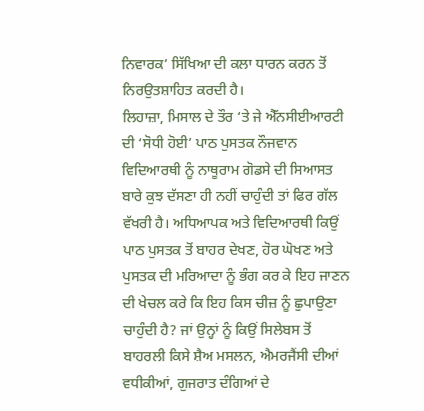ਨਿਵਾਰਕ’ ਸਿੱਖਿਆ ਦੀ ਕਲਾ ਧਾਰਨ ਕਰਨ ਤੋਂ ਨਿਰਉਤਸ਼ਾਹਿਤ ਕਰਦੀ ਹੈ।
ਲਿਹਾਜ਼ਾ, ਮਿਸਾਲ ਦੇ ਤੌਰ ‘ਤੇ ਜੇ ਐੱਨਸੀਈਆਰਟੀ ਦੀ ‘ਸੋਧੀ ਹੋਈ’ ਪਾਠ ਪੁਸਤਕ ਨੌਜਵਾਨ ਵਿਦਿਆਰਥੀ ਨੂੰ ਨਾਥੂਰਾਮ ਗੋਡਸੇ ਦੀ ਸਿਆਸਤ ਬਾਰੇ ਕੁਝ ਦੱਸਣਾ ਹੀ ਨਹੀਂ ਚਾਹੁੰਦੀ ਤਾਂ ਫਿਰ ਗੱਲ ਵੱਖਰੀ ਹੈ। ਅਧਿਆਪਕ ਅਤੇ ਵਿਦਿਆਰਥੀ ਕਿਉਂ ਪਾਠ ਪੁਸਤਕ ਤੋਂ ਬਾਹਰ ਦੇਖਣ, ਹੋਰ ਘੋਖਣ ਅਤੇ ਪੁਸਤਕ ਦੀ ਮਰਿਆਦਾ ਨੂੰ ਭੰਗ ਕਰ ਕੇ ਇਹ ਜਾਣਨ ਦੀ ਖੇਚਲ ਕਰੇ ਕਿ ਇਹ ਕਿਸ ਚੀਜ਼ ਨੂੰ ਛੁਪਾਉਣਾ ਚਾਹੁੰਦੀ ਹੈ? ਜਾਂ ਉਨ੍ਹਾਂ ਨੂੰ ਕਿਉਂ ਸਿਲੇਬਸ ਤੋਂ ਬਾਹਰਲੀ ਕਿਸੇ ਸ਼ੈਅ ਮਸਲਨ, ਐਮਰਜੈਂਸੀ ਦੀਆਂ ਵਧੀਕੀਆਂ, ਗੁਜਰਾਤ ਦੰਗਿਆਂ ਦੇ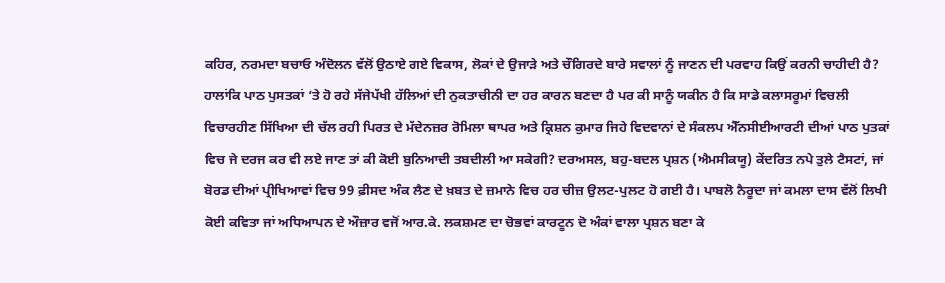ਕਹਿਰ, ਨਰਮਦਾ ਬਚਾਓ ਅੰਦੋਲਨ ਵੱਲੋਂ ਉਠਾਏ ਗਏ ਵਿਕਾਸ, ਲੋਕਾਂ ਦੇ ਉਜਾੜੇ ਅਤੇ ਚੌਗਿਰਦੇ ਬਾਰੇ ਸਵਾਲਾਂ ਨੂੰ ਜਾਣਨ ਦੀ ਪਰਵਾਹ ਕਿਉਂ ਕਰਨੀ ਚਾਹੀਦੀ ਹੈ?
ਹਾਲਾਂਕਿ ਪਾਠ ਪੁਸਤਕਾਂ ‘ਤੇ ਹੋ ਰਹੇ ਸੱਜੇਪੱਖੀ ਹੱਲਿਆਂ ਦੀ ਨੁਕਤਾਚੀਨੀ ਦਾ ਹਰ ਕਾਰਨ ਬਣਦਾ ਹੈ ਪਰ ਕੀ ਸਾਨੂੰ ਯਕੀਨ ਹੈ ਕਿ ਸਾਡੇ ਕਲਾਸਰੂਮਾਂ ਵਿਚਲੀ ਵਿਚਾਰਹੀਣ ਸਿੱਖਿਆ ਦੀ ਚੱਲ ਰਹੀ ਪਿਰਤ ਦੇ ਮੱਦੇਨਜ਼ਰ ਰੋਮਿਲਾ ਥਾਪਰ ਅਤੇ ਕ੍ਰਿਸ਼ਨ ਕੁਮਾਰ ਜਿਹੇ ਵਿਦਵਾਨਾਂ ਦੇ ਸੰਕਲਪ ਐੱਨਸੀਈਆਰਟੀ ਦੀਆਂ ਪਾਠ ਪੁਤਕਾਂ ਵਿਚ ਜੇ ਦਰਜ ਕਰ ਵੀ ਲਏ ਜਾਣ ਤਾਂ ਕੀ ਕੋਈ ਬੁਨਿਆਦੀ ਤਬਦੀਲੀ ਆ ਸਕੇਗੀ? ਦਰਅਸਲ, ਬਹੁ-ਬਦਲ ਪ੍ਰਸ਼ਨ (ਐਮਸੀਕਯੂ) ਕੇਂਦਰਿਤ ਨਪੇ ਤੁਲੇ ਟੈਸਟਾਂ, ਜਾਂ ਬੋਰਡ ਦੀਆਂ ਪ੍ਰੀਖਿਆਵਾਂ ਵਿਚ 99 ਫ਼ੀਸਦ ਅੰਕ ਲੈਣ ਦੇ ਖ਼ਬਤ ਦੇ ਜ਼ਮਾਨੇ ਵਿਚ ਹਰ ਚੀਜ਼ ਉਲਟ-ਪੁਲਟ ਹੋ ਗਈ ਹੈ। ਪਾਬਲੋ ਨੈਰੂਦਾ ਜਾਂ ਕਮਲਾ ਦਾਸ ਵੱਲੋਂ ਲਿਖੀ ਕੋਈ ਕਵਿਤਾ ਜਾਂ ਅਧਿਆਪਨ ਦੇ ਔਜ਼ਾਰ ਵਜੋਂ ਆਰ.ਕੇ. ਲਕਸ਼ਮਣ ਦਾ ਚੋਭਵਾਂ ਕਾਰਟੂਨ ਦੋ ਅੰਕਾਂ ਵਾਲਾ ਪ੍ਰਸ਼ਨ ਬਣਾ ਕੇ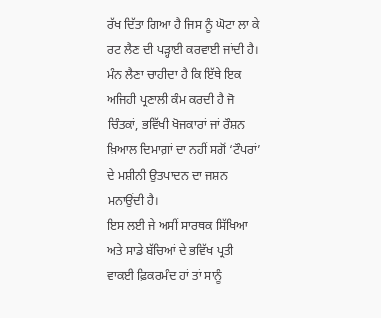ਰੱਖ ਦਿੱਤਾ ਗਿਆ ਹੈ ਜਿਸ ਨੂੰ ਘੋਟਾ ਲਾ ਕੇ ਰਟ ਲੈਣ ਦੀ ਪੜ੍ਹਾਈ ਕਰਵਾਈ ਜਾਂਦੀ ਹੈ। ਮੰਨ ਲੈਣਾ ਚਾਹੀਦਾ ਹੈ ਕਿ ਇੱਥੇ ਇਕ ਅਜਿਹੀ ਪ੍ਰਣਾਲੀ ਕੰਮ ਕਰਦੀ ਹੈ ਜੋ ਚਿੰਤਕਾਂ, ਭਵਿੱਖੀ ਖੋਜਕਾਰਾਂ ਜਾਂ ਰੌਸ਼ਨ ਖ਼ਿਆਲ ਦਿਮਾਗ਼ਾਂ ਦਾ ਨਹੀਂ ਸਗੋਂ ‘ਟੌਪਰਾਂ’ ਦੇ ਮਸ਼ੀਨੀ ਉਤਪਾਦਨ ਦਾ ਜਸ਼ਨ ਮਨਾਉਂਦੀ ਹੈ।
ਇਸ ਲਈ ਜੇ ਅਸੀਂ ਸਾਰਥਕ ਸਿੱਖਿਆ ਅਤੇ ਸਾਡੇ ਬੱਚਿਆਂ ਦੇ ਭਵਿੱਖ ਪ੍ਰਤੀ ਵਾਕਈ ਫ਼ਿਕਰਮੰਦ ਹਾਂ ਤਾਂ ਸਾਨੂੰ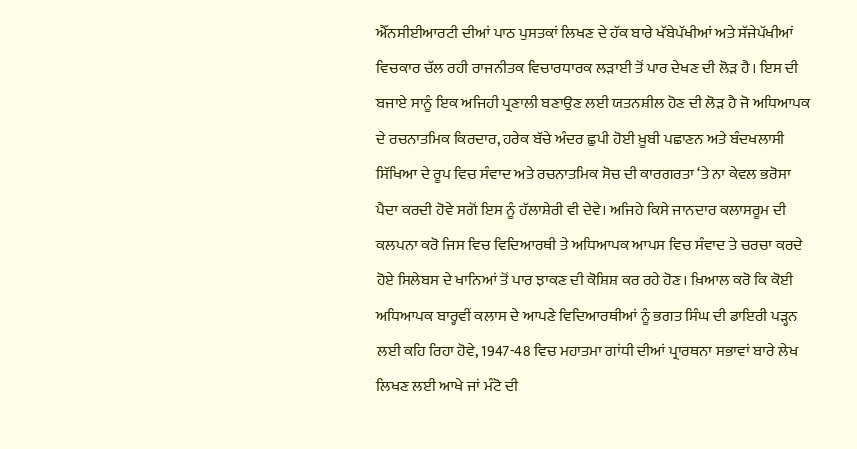ਐੱਨਸੀਈਆਰਟੀ ਦੀਆਂ ਪਾਠ ਪੁਸਤਕਾਂ ਲਿਖਣ ਦੇ ਹੱਕ ਬਾਰੇ ਖੱਬੇਪੱਖੀਆਂ ਅਤੇ ਸੱਜੇਪੱਖੀਆਂ ਵਿਚਕਾਰ ਚੱਲ ਰਹੀ ਰਾਜਨੀਤਕ ਵਿਚਾਰਧਾਰਕ ਲੜਾਈ ਤੋਂ ਪਾਰ ਦੇਖਣ ਦੀ ਲੋੜ ਹੈ। ਇਸ ਦੀ ਬਜਾਏ ਸਾਨੂੰ ਇਕ ਅਜਿਹੀ ਪ੍ਰਣਾਲੀ ਬਣਾਉਣ ਲਈ ਯਤਨਸ਼ੀਲ ਹੋਣ ਦੀ ਲੋੜ ਹੈ ਜੋ ਅਧਿਆਪਕ ਦੇ ਰਚਨਾਤਮਿਕ ਕਿਰਦਾਰ, ਹਰੇਕ ਬੱਚੇ ਅੰਦਰ ਛੁਪੀ ਹੋਈ ਖ਼ੂਬੀ ਪਛਾਣਨ ਅਤੇ ਬੰਦਖਲਾਸੀ ਸਿੱਖਿਆ ਦੇ ਰੂਪ ਵਿਚ ਸੰਵਾਦ ਅਤੇ ਰਚਨਾਤਮਿਕ ਸੋਚ ਦੀ ਕਾਰਗਰਤਾ ‘ਤੇ ਨਾ ਕੇਵਲ ਭਰੋਸਾ ਪੈਦਾ ਕਰਦੀ ਹੋਵੇ ਸਗੋਂ ਇਸ ਨੂੰ ਹੱਲਾਸ਼ੇਰੀ ਵੀ ਦੇਵੇ। ਅਜਿਹੇ ਕਿਸੇ ਜਾਨਦਾਰ ਕਲਾਸਰੂਮ ਦੀ ਕਲਪਨਾ ਕਰੋ ਜਿਸ ਵਿਚ ਵਿਦਿਆਰਥੀ ਤੇ ਅਧਿਆਪਕ ਆਪਸ ਵਿਚ ਸੰਵਾਦ ਤੇ ਚਰਚਾ ਕਰਦੇ ਹੋਏ ਸਿਲੇਬਸ ਦੇ ਖਾਨਿਆਂ ਤੋਂ ਪਾਰ ਝਾਕਣ ਦੀ ਕੋਸ਼ਿਸ਼ ਕਰ ਰਹੇ ਹੋਣ। ਖ਼ਿਆਲ ਕਰੋ ਕਿ ਕੋਈ ਅਧਿਆਪਕ ਬਾਰ੍ਹਵੀਂ ਕਲਾਸ ਦੇ ਆਪਣੇ ਵਿਦਿਆਰਥੀਆਂ ਨੂੰ ਭਗਤ ਸਿੰਘ ਦੀ ਡਾਇਰੀ ਪੜ੍ਹਨ ਲਈ ਕਹਿ ਰਿਹਾ ਹੋਵੇ, 1947-48 ਵਿਚ ਮਹਾਤਮਾ ਗਾਂਧੀ ਦੀਆਂ ਪ੍ਰਾਰਥਨਾ ਸਭਾਵਾਂ ਬਾਰੇ ਲੇਖ ਲਿਖਣ ਲਈ ਆਖੇ ਜਾਂ ਮੰਟੋ ਦੀ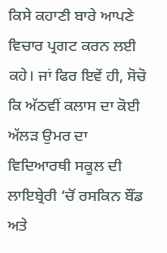ਕਿਸੇ ਕਹਾਣੀ ਬਾਰੇ ਆਪਣੇ ਵਿਚਾਰ ਪ੍ਰਗਟ ਕਰਨ ਲਈ ਕਹੇ। ਜਾਂ ਫਿਰ ਇਵੇਂ ਹੀ, ਸੋਚੋ ਕਿ ਅੱਠਵੀਂ ਕਲਾਸ ਦਾ ਕੋਈ ਅੱਲੜ ਉਮਰ ਦਾ ਵਿਦਿਆਰਥੀ ਸਕੂਲ ਦੀ ਲਾਇਬ੍ਰੇਰੀ ‘ਚੋਂ ਰਸਕਿਨ ਬੌਂਡ ਅਤੇ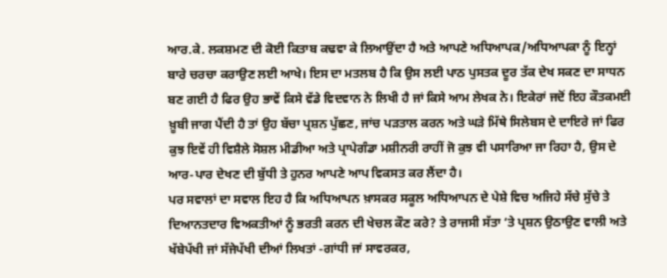ਆਰ.ਕੇ. ਲਕਸ਼ਮਣ ਦੀ ਕੋਈ ਕਿਤਾਬ ਕਢਵਾ ਕੇ ਲਿਆਉਂਦਾ ਹੈ ਅਤੇ ਆਪਣੇ ਅਧਿਆਪਕ/ਅਧਿਆਪਕਾ ਨੂੰ ਇਨ੍ਹਾਂ ਬਾਰੇ ਚਰਚਾ ਕਰਾਉਣ ਲਈ ਆਖੇ। ਇਸ ਦਾ ਮਤਲਬ ਹੈ ਕਿ ਉਸ ਲਈ ਪਾਠ ਪੁਸਤਕ ਦੂਰ ਤੱਕ ਦੇਖ ਸਕਣ ਦਾ ਸਾਧਨ ਬਣ ਗਈ ਹੈ ਫਿਰ ਉਹ ਭਾਵੇਂ ਕਿਸੇ ਵੱਡੇ ਵਿਦਵਾਨ ਨੇ ਲਿਖੀ ਹੈ ਜਾਂ ਕਿਸੇ ਆਮ ਲੇਖਕ ਨੇ। ਇਕੇਰਾਂ ਜਦੋਂ ਇਹ ਕੌਤਕਮਈ ਖ਼ੂਬੀ ਜਾਗ ਪੈਂਦੀ ਹੈ ਤਾਂ ਉਹ ਬੱਚਾ ਪ੍ਰਸ਼ਨ ਪੁੱਛਣ, ਜਾਂਚ ਪੜਤਾਲ ਕਰਨ ਅਤੇ ਘੜੇ ਮਿੱਥੇ ਸਿਲੇਬਸ ਦੇ ਦਾਇਰੇ ਜਾਂ ਫਿਰ ਕੁਝ ਇਵੇਂ ਹੀ ਵਿਸ਼ੈਲੇ ਸੋਸ਼ਲ ਮੀਡੀਆ ਅਤੇ ਪ੍ਰਾਪੇਗੰਡਾ ਮਸ਼ੀਨਰੀ ਰਾਹੀਂ ਜੋ ਕੁਝ ਵੀ ਪਸਾਰਿਆ ਜਾ ਰਿਹਾ ਹੈ, ਉਸ ਦੇ ਆਰ-ਪਾਰ ਦੇਖਣ ਦੀ ਬੁੱਧੀ ਤੇ ਹੁਨਰ ਆਪਣੇ ਆਪ ਵਿਕਸਤ ਕਰ ਲੈਂਦਾ ਹੈ।
ਪਰ ਸਵਾਲਾਂ ਦਾ ਸਵਾਲ ਇਹ ਹੈ ਕਿ ਅਧਿਆਪਨ ਖ਼ਾਸਕਰ ਸਕੂਲ ਅਧਿਆਪਨ ਦੇ ਪੇਸ਼ੇ ਵਿਚ ਅਜਿਹੇ ਸੱਚੇ ਸੁੱਚੇ ਤੇ ਦਿਆਨਤਦਾਰ ਵਿਅਕਤੀਆਂ ਨੂੰ ਭਰਤੀ ਕਰਨ ਦੀ ਖੇਚਲ ਕੌਣ ਕਰੇ? ਤੇ ਰਾਜਸੀ ਸੱਤਾ ‘ਤੇ ਪ੍ਰਸ਼ਨ ਉਠਾਉਣ ਵਾਲੀ ਅਤੇ ਖੱਬੇਪੱਖੀ ਜਾਂ ਸੱਜੇਪੱਖੀ ਦੀਆਂ ਲਿਖਤਾਂ -ਗਾਂਧੀ ਜਾਂ ਸਾਵਰਕਰ,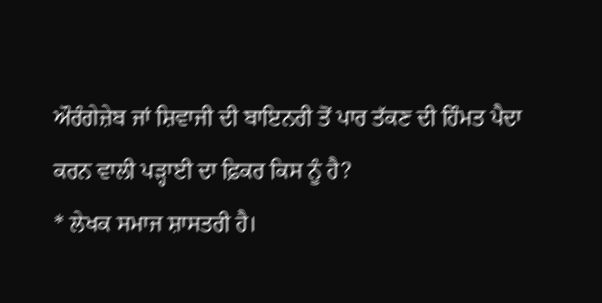ਔਰੰਗੇਜ਼ੇਬ ਜਾਂ ਸ਼ਿਵਾਜੀ ਦੀ ਬਾਇਨਰੀ ਤੋਂ ਪਾਰ ਤੱਕਣ ਦੀ ਹਿੰਮਤ ਪੈਦਾ ਕਰਨ ਵਾਲੀ ਪੜ੍ਹਾਈ ਦਾ ਫ਼ਿਕਰ ਕਿਸ ਨੂੰ ਹੈ?
* ਲੇਖਕ ਸਮਾਜ ਸ਼ਾਸਤਰੀ ਹੈ।